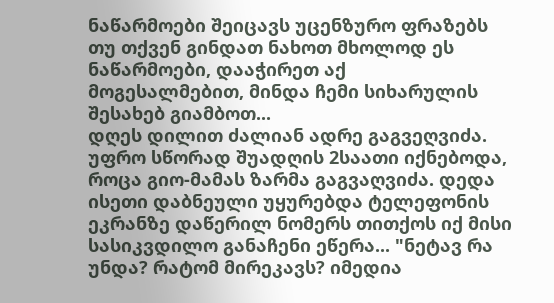ნაწარმოები შეიცავს უცენზურო ფრაზებს
თუ თქვენ გინდათ ნახოთ მხოლოდ ეს ნაწარმოები, დააჭირეთ აქ
მოგესალმებით, მინდა ჩემი სიხარულის შესახებ გიამბოთ...
დღეს დილით ძალიან ადრე გაგვეღვიძა. უფრო სწორად შუადღის 2საათი იქნებოდა, როცა გიო-მამას ზარმა გაგვაღვიძა. დედა ისეთი დაბნეული უყურებდა ტელეფონის ეკრანზე დაწერილ ნომერს თითქოს იქ მისი სასიკვდილო განაჩენი ეწერა... "ნეტავ რა უნდა? რატომ მირეკავს? იმედია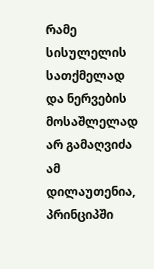რამე სისულელის სათქმელად და ნერვების მოსაშლელად არ გამაღვიძა ამ დილაუთენია, პრინციპში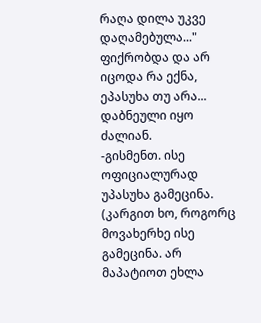რაღა დილა უკვე დაღამებულა..." ფიქრობდა და არ იცოდა რა ექნა, ეპასუხა თუ არა... დაბნეული იყო ძალიან.
-გისმენთ. ისე ოფიციალურად უპასუხა გამეცინა. (კარგით ხო, როგორც მოვახერხე ისე გამეცინა. არ მაპატიოთ ეხლა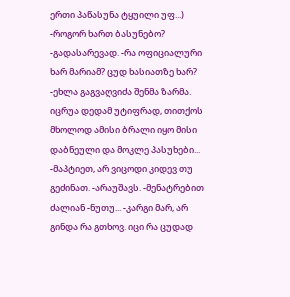ერთი პაწასუნა ტყუილი უფ...) -როგორ ხართ ბასუნებო? -გადასარევად. -რა ოფიციალური ხარ მარიამ? ცუდ ხასიათზე ხარ? -ეხლა გაგვაღვიძა შენმა ზარმა. იცრუა დედამ უტიფრად, თითქოს მხოლოდ ამისი ბრალი იყო მისი დაბნეული და მოკლე პასუხები... -მაპტიეთ, არ ვიცოდი კიდევ თუ გეძინათ. -არაუშავს. -მენატრებით ძალიან -ნუთუ... -კარგი მარ, არ გინდა რა გთხოვ. იცი რა ცუდად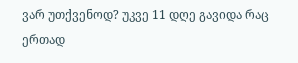ვარ უთქვენოდ? უკვე 11 დღე გავიდა რაც ერთად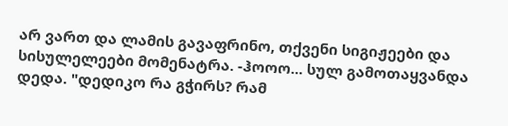არ ვართ და ლამის გავაფრინო, თქვენი სიგიჟეები და სისულელეები მომენატრა. -ჰოოო... სულ გამოთაყვანდა დედა. "დედიკო რა გჭირს? რამ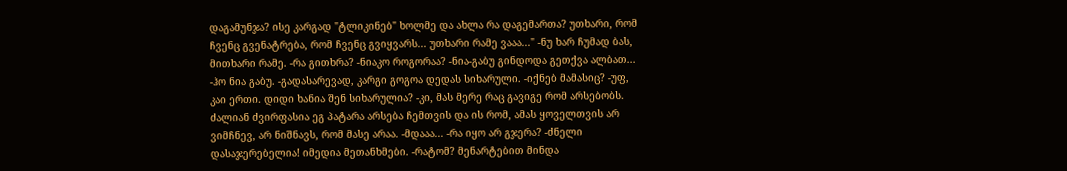დაგამუნჯა? ისე კარგად "ტლიკინებ" ხოლმე და ახლა რა დაგემართა? უთხარი, რომ ჩვენც გვენატრება, რომ ჩვენც გვიყვარს... უთხარი რამე ვააა..." -ნუ ხარ ჩუმად ბას, მითხარი რამე. -რა გითხრა? -ნიაკო როგორაა? -ნია-გაბუ გინდოდა გეთქვა ალბათ... -ჰო ნია გაბუ. -გადასარევად, კარგი გოგოა დედას სიხარული. -იქნებ მამასიც? -უფ, კაი ერთი. დიდი ხანია შენ სიხარულია? -კი, მას მერე რაც გავიგე რომ არსებობს. ძალიან ძვირფასია ეგ პატარა არსება ჩემთვის და ის რომ, ამას ყოველთვის არ ვიმჩნევ, არ ნიშნავს, რომ მასე არაა. -მდააა... -რა იყო არ გჯერა? -ძნელი დასაჯერებელია! იმედია მეთანხმები. -რატომ? მენარტებით მინდა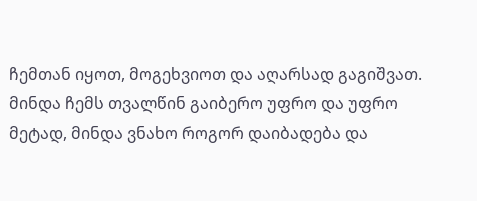ჩემთან იყოთ, მოგეხვიოთ და აღარსად გაგიშვათ. მინდა ჩემს თვალწინ გაიბერო უფრო და უფრო მეტად, მინდა ვნახო როგორ დაიბადება და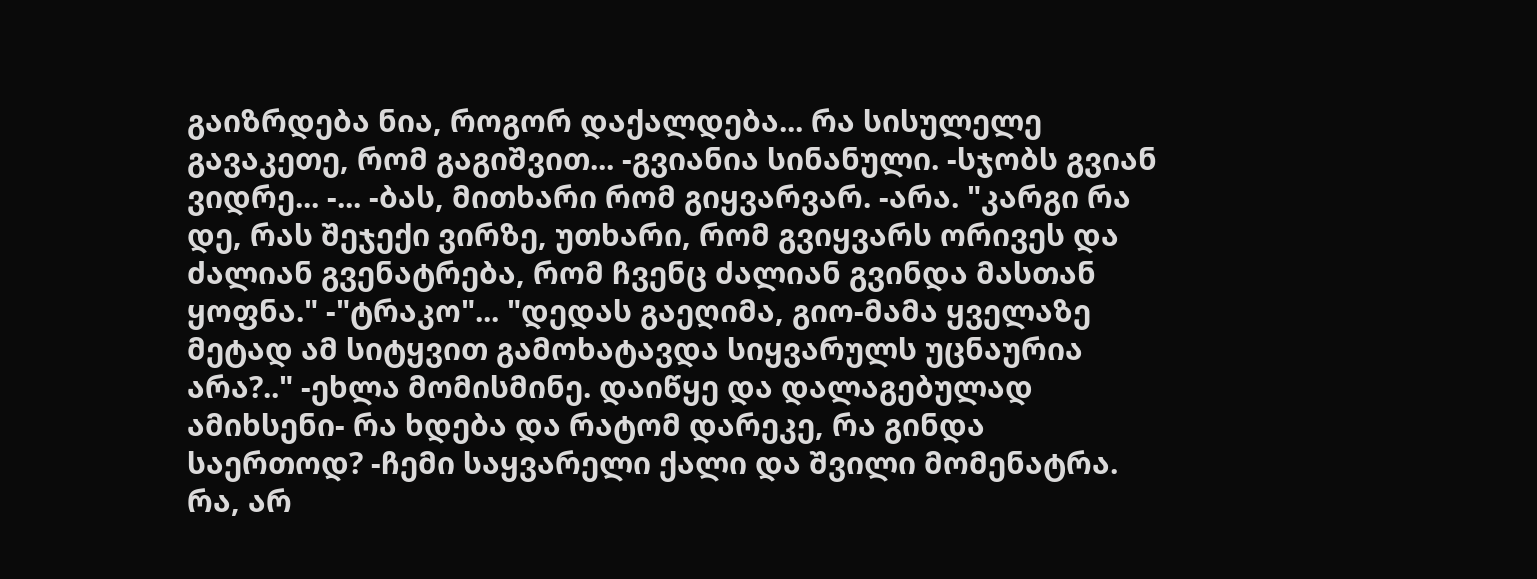გაიზრდება ნია, როგორ დაქალდება... რა სისულელე გავაკეთე, რომ გაგიშვით... -გვიანია სინანული. -სჯობს გვიან ვიდრე... -... -ბას, მითხარი რომ გიყვარვარ. -არა. "კარგი რა დე, რას შეჯექი ვირზე, უთხარი, რომ გვიყვარს ორივეს და ძალიან გვენატრება, რომ ჩვენც ძალიან გვინდა მასთან ყოფნა." -"ტრაკო"... "დედას გაეღიმა, გიო-მამა ყველაზე მეტად ამ სიტყვით გამოხატავდა სიყვარულს უცნაურია არა?.." -ეხლა მომისმინე. დაიწყე და დალაგებულად ამიხსენი- რა ხდება და რატომ დარეკე, რა გინდა საერთოდ? -ჩემი საყვარელი ქალი და შვილი მომენატრა. რა, არ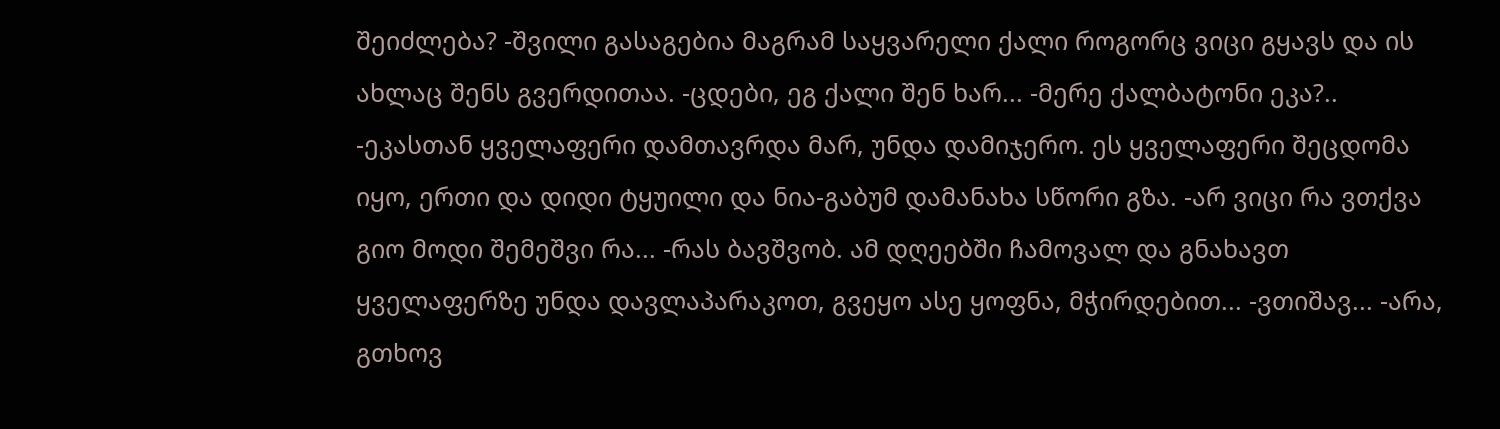შეიძლება? -შვილი გასაგებია მაგრამ საყვარელი ქალი როგორც ვიცი გყავს და ის ახლაც შენს გვერდითაა. -ცდები, ეგ ქალი შენ ხარ... -მერე ქალბატონი ეკა?.. -ეკასთან ყველაფერი დამთავრდა მარ, უნდა დამიჯერო. ეს ყველაფერი შეცდომა იყო, ერთი და დიდი ტყუილი და ნია-გაბუმ დამანახა სწორი გზა. -არ ვიცი რა ვთქვა გიო მოდი შემეშვი რა... -რას ბავშვობ. ამ დღეებში ჩამოვალ და გნახავთ ყველაფერზე უნდა დავლაპარაკოთ, გვეყო ასე ყოფნა, მჭირდებით... -ვთიშავ... -არა, გთხოვ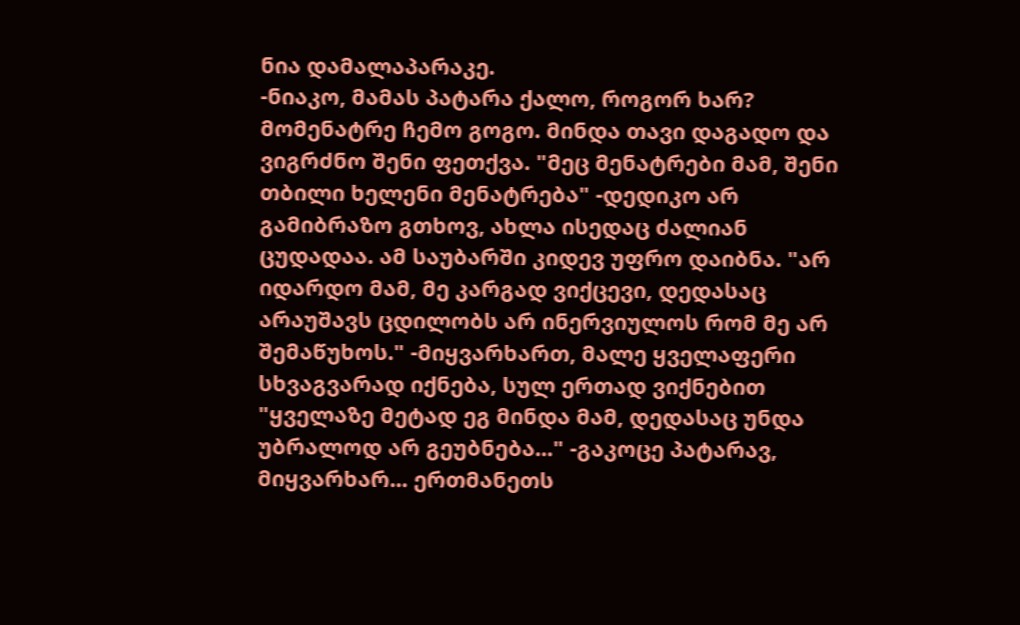ნია დამალაპარაკე.
-ნიაკო, მამას პატარა ქალო, როგორ ხარ? მომენატრე ჩემო გოგო. მინდა თავი დაგადო და ვიგრძნო შენი ფეთქვა. "მეც მენატრები მამ, შენი თბილი ხელენი მენატრება" -დედიკო არ გამიბრაზო გთხოვ, ახლა ისედაც ძალიან ცუდადაა. ამ საუბარში კიდევ უფრო დაიბნა. "არ იდარდო მამ, მე კარგად ვიქცევი, დედასაც არაუშავს ცდილობს არ ინერვიულოს რომ მე არ შემაწუხოს." -მიყვარხართ, მალე ყველაფერი სხვაგვარად იქნება, სულ ერთად ვიქნებით "ყველაზე მეტად ეგ მინდა მამ, დედასაც უნდა უბრალოდ არ გეუბნება..." -გაკოცე პატარავ, მიყვარხარ... ერთმანეთს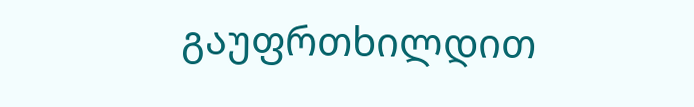გაუფრთხილდით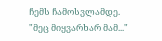ჩემს ჩამოსვლამდე. "მეც მიყვარხარ მამ..."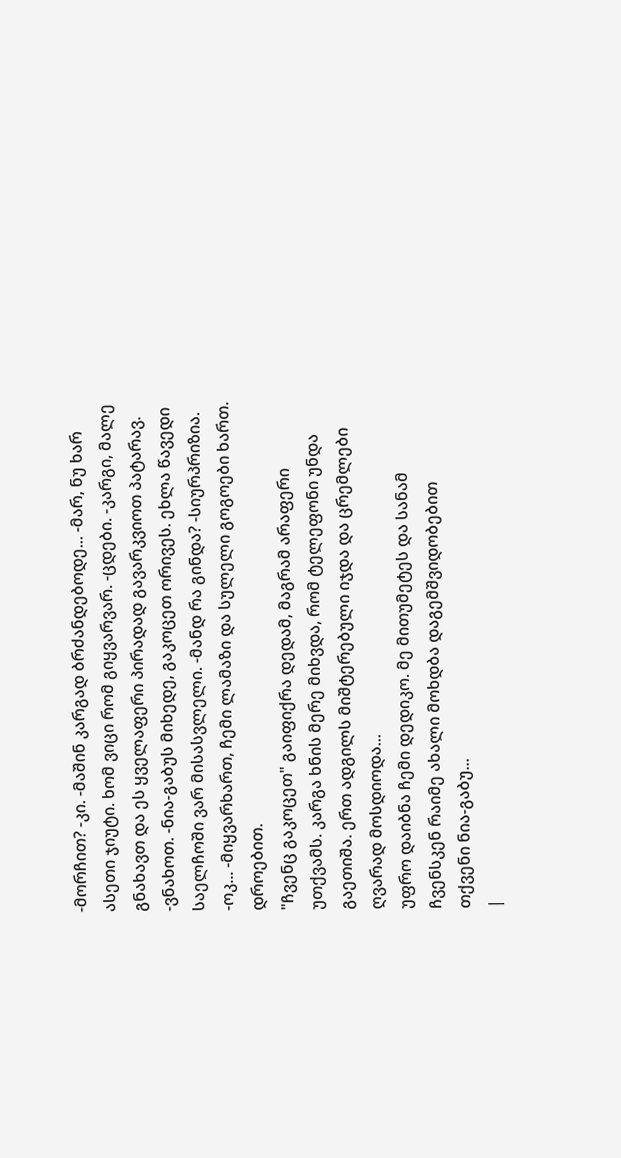-მორჩით? -კი. -მაშინ კარგად ბრძანდებოდე... -მარ, ნუ ხარ ასეთი ჯიუტი. ხომ ვიცი რომ გიყვარვარ. -ცდები. -კარგი, მალე გნახავთ და ეს ყველაფერი პირადად გავარკვიოთ პატარავ. -ვნახოთ. -ნია-გაბუს მიხედე, გაკოცეთ ორივეს. ეხლა წავედი საელჩოში ვარ მისასვლელი. -მანდ რა გინდა? -სიურპრიზია. -ოკ... -მიყვარხართ, ჩემი ლამაზი და სულელი გოგოები ხართ. დროებით.
"ჩვენც გაკოცეთ" გაიფიქრა დედამ, მაგრამ არაფერი უთქვამს. კარგა ხნის მერე მიხვდა, რომ ტელეფონი უნდა გაეთიშა. ერთ ადგილს მიშტერებული იჯდა და ცრემლები ღვარად მოსდიოდა...
უფრო დაიბნა ჩემი დედიკო. მე მითუმეტეს და სანამ ჩვენსკენ რაიმე ახალი მოხდბა დაგემშვიდობებით
თქვენი ნია-გაბუ...
|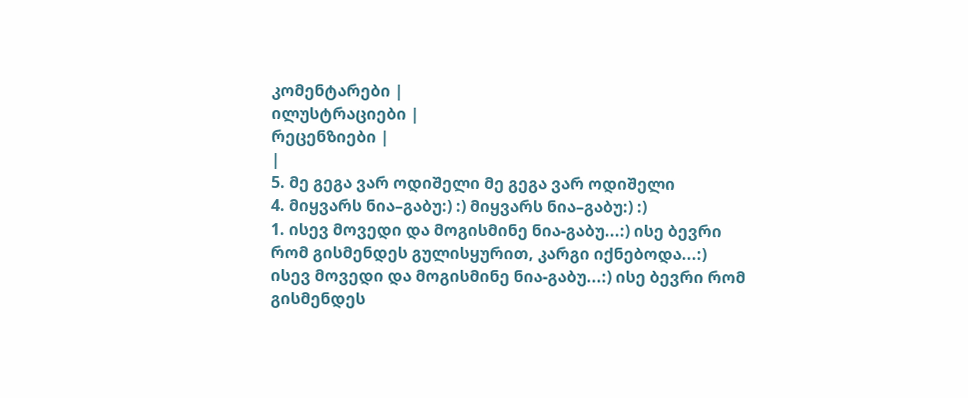კომენტარები |
ილუსტრაციები |
რეცენზიები |
|
5. მე გეგა ვარ ოდიშელი მე გეგა ვარ ოდიშელი
4. მიყვარს ნია–გაბუ:) :) მიყვარს ნია–გაბუ:) :)
1. ისევ მოვედი და მოგისმინე ნია-გაბუ...:) ისე ბევრი რომ გისმენდეს გულისყურით, კარგი იქნებოდა...:) ისევ მოვედი და მოგისმინე ნია-გაბუ...:) ისე ბევრი რომ გისმენდეს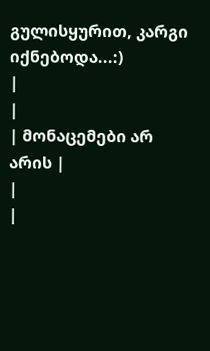გულისყურით, კარგი იქნებოდა...:)
|
|
| მონაცემები არ არის |
|
|